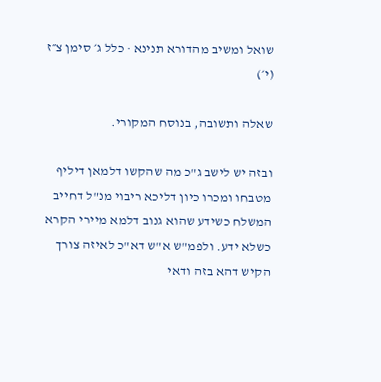שואל ומשיב מהדורא תנינא · כלל ג׳ סימן צ״ז (י׳)

שאלה ותשובה, בנוסח המקורי.

ובזה יש לישב ג"כ מה שהקשו דלמאן דיליף מטבחו ומכרו כיון דליכא ריבוי מנ"ל דחייב המשלח כשידע שהוא גנוב דלמא מיירי הקרא כשלא ידע. ולפמ"ש א"ש דא"כ לאיזה צורך הקיש דהא בזה ודאי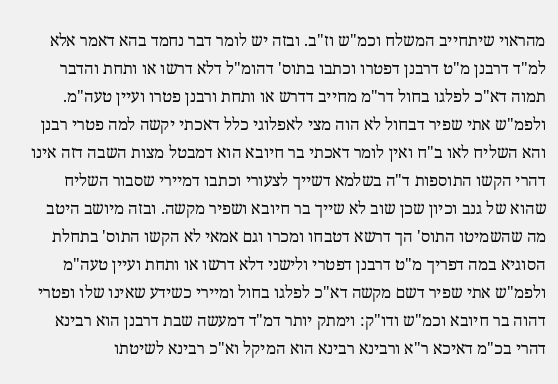מהראוי שיתחייב המשלח וכמ"ש וז"ב. ובזה יש לומר דבר נחמד בהא דאמר אלא למ"ד דרבנן מ"ט דרבנן דפטרו וכתבו בתוס' דהומ"ל דלא דרשו או ותחת והדבר תמוה דא"כ לפלגו בחול דר"מ מחייב דדרש או ותחת ורבנן פטרו ועיין טעה"מ. ולפמ"ש אתי שפיר דבחול לא הוה מצי לאפלוגי כלל דאכתי יקשה למה פטרי רבנן והא השליח לאו ב"ח ואין לומר דאכתי בר חיובא הוא דמבטל מצות השבה דזה אינו דהרי הקשו התוספות ד"ה בשלמא דשייך לצעורי וכתבו דמיירי שסבור השליח שהוא של גנב וכיון שכן שוב לא שייך בר חיובא ושפיר מקשה. ובזה מיושב היטב מה שהשמיטו התוס' הך דרשא דטבחו ומכרו וגם אמאי לא הקשו התוס' בתחלת הסוגיא במה דפריך מ"ט דרבנן דפטרי ולישני דלא דרשו או ותחת ועיין טעה"מ ולפמ"ש אתי שפיר דשם מקשה דא"כ לפלגו בחול ומיירי כשידע שאינו שלו ופטרי דהוה בר חיובא וכמ"ש ודו"ק: וימתק יותר דמ"ד דמעשה שבת דרבנן הוא רבינא דהרי בכ"מ דאיכא ר"א ורבינא רבינא הוא המיקל וא"כ רבינא לשיטתו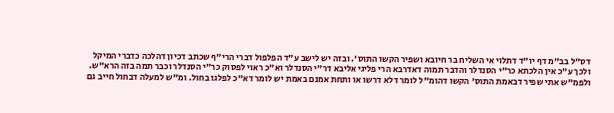דס"ל בב"מ דף יו"ד דתלוי אי השליח בר חיובא ושפיר הקשו התוס'. ובזה יש לישב ע"ד הפלפול דברי הרי"ף שכתב דכיון דהלכה כדברי המיקל ולכך ע"כ אין הלכתא כר"י הסנדלר והדבר תמוה דאדרבא הרי פליגי אליבא דר"י הסנדלר וא"כ ראוי לפסוק כר"י הסנדלר וכבר תמה בזה הרא"ש. ולפמ"ש אתי שפיר דבאמת התוס' הקשו דהומ"ל לומר דלא דרשו או ותחת אמנם באמת יש לומר דא"כ לפלגו בחול. ומ"ש למעלה דבחול חייב גם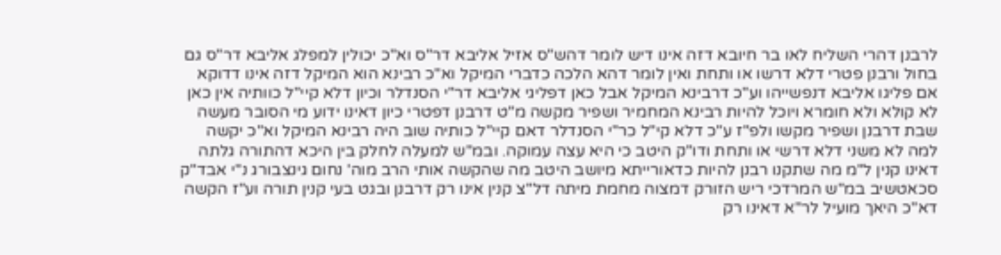לרבנן דהרי השליח לאו בר חיובא דזה אינו דיש לומר דהש"ס אזיל אליבא דר"ס וא"כ יכולין למפלג אליבא דר"ס גם בחול ורבנן פטרי דלא דרשו או ותחת ואין לומר דהא הלכה כדברי המיקל וא"כ רבינא הוא המיקל דזה אינו דדוקא אם פליגו אליבא דנפשייהו וע"כ דרבינא המיקל אבל כאן דפליגי אליבא דר"י הסנדלר וכיון דלא קיי"ל כוותיה אין כאן לא קולא ולא חומרא ויוכל להיות רבינא המחמיר ושפיר מקשה מ"ט דרבנן דפטרי כיון דאינו ידוע מי הסובר מעשה שבת דרבנן ושפיר מקשו ולפ"ז ע"כ דלא קי"ל כר"י הסנדלר דאם קיי"ל כותיה שוב היה רבינא המיקל וא"כ יקשה למה לא משני דלא דרשי או ותחת ודו"ק היטב כי היא עצה עמוקה. ובמ"ש למעלה לחלק בין היכא דהתורה גלתה דאינו קנין ל"מ מה שתקנו רבנן להיות כדאורייתא מיושב היטב מה שהקשה אותי הרב מוה' נחום גינצבורג נ"י אבד"ק סכאטשיב במ"ש המרדכי ריש הזורק דמצוה מחמת מיתה דל"צ קנין אינו רק דרבנן ובגט בעי קנין תורה וע"ז הקשה דא"כ היאך מועיל לר"א דאינו רק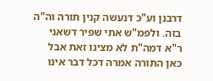דרבנן וע"כ דנעשה קנין תורה וה"ה בזה. ולפמ"ש אתי שפיר דשאני ר"א דמה"ת לא מצינו זאת אבל כאן התורה אמרה דכל דבר אינו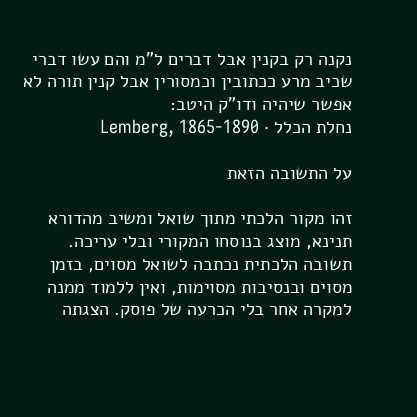נקנה רק בקנין אבל דברים ל"מ והם עשו דברי שכיב מרע ככתובין וכמסורין אבל קנין תורה לא אפשר שיהיה ודו"ק היטב:
נחלת הכלל · Lemberg, 1865-1890

על התשובה הזאת

זהו מקור הלכתי מתוך שואל ומשיב מהדורא תנינא, מוצג בנוסחו המקורי ובלי עריכה. תשובה הלכתית נכתבה לשואל מסוים, בזמן מסוים ובנסיבות מסוימות, ואין ללמוד ממנה למקרה אחר בלי הכרעה של פוסק. הצגתה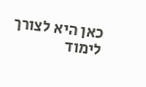כאן היא לצורך לימוד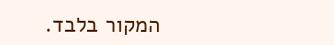המקור בלבד.